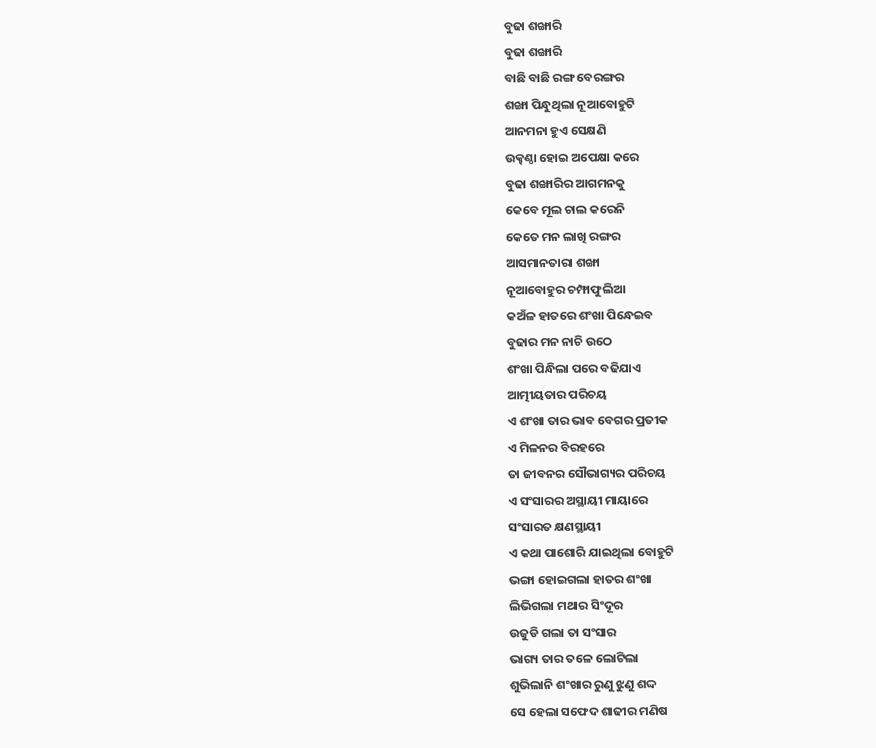ବୁଢା ଶଙ୍ଖାରି
ବୁଢା ଶଙ୍ଖାରି
ବାଛି ବାଛି ରଙ୍ଗ ବେରଙ୍ଗର
ଶଙ୍ଖା ପିନ୍ଧୁଥିଲା ନୂଆବୋହୁଟି
ଆନମନା ହୁଏ ସେକ୍ଷଣି
ଉକ୍ଢଣ୍ଠା ହୋଇ ଅପେକ୍ଷା କରେ
ବୁଢା ଶଙ୍ଖାରିର ଆଗମନକୁ
କେବେ ମୂଲ ଚାଲ କରେନି
କେତେ ମନ ଲାଖି ରଙ୍ଗର
ଆସମାନତାରା ଶଙ୍ଖା
ନୂଆବୋହୁର ଚମ୍ଫାଫୁଲିଆ
କଅଁଳ ହାତରେ ଶଂଖା ପିନ୍ଧେଇବ
ବୁଢାର ମନ ନାଚି ଉଠେ
ଶଂଖା ପିନ୍ଧିଲା ପରେ ବଢିଯାଏ
ଆତ୍ମୀୟତାର ପରିଚୟ
ଏ ଶଂଖା ତାର ଭାବ ବେଗର ପ୍ରତୀକ
ଏ ମିଳନର ବିରହରେ
ତା ଜୀବନର ସୌଭାଗ୍ୟର ପରିଚୟ
ଏ ସଂସାରର ଅସ୍ଥାୟୀ ମାୟାରେ
ସଂସାରତ କ୍ଷଣସ୍ଥାୟୀ
ଏ କଥା ପାଶୋରି ଯାଇଥିଲା ବୋହୁଟି
ଭଙ୍ଗା ହୋଇଗଲା ହାତର ଶଂଖା
ଲିଭିଗଲା ମଥାର ସିଂଦୂର
ଉଜୁଡି ଗଲା ତା ସଂସାର
ଭାଗ୍ୟ ତାର ତଳେ ଲୋଟିଲା
ଶୁଭିଲାନି ଶଂଖାର ରୁଣୁ ଝୁଣୁ ଶଦ୍ଦ
ସେ ହେଲା ସଫେଦ ଶାଢୀର ମଣିଷ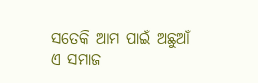ସତେକି ଆମ ପାଇଁ ଅଛୁଆଁ
ଏ ସମାଜ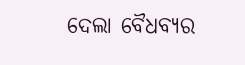ଦେଲା ବୈଧବ୍ୟର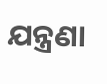ଯନ୍ତ୍ରଣା